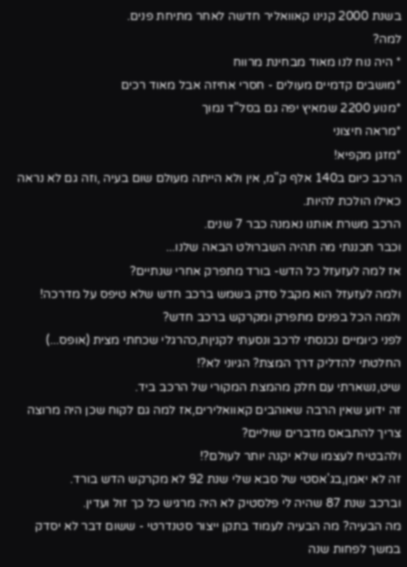בשנת 2000 קנינו קאוואליר חדשה לאחר מתיחת פנים.
למה?
* היה נוח לנו מאוד מבחינת מרווח
*מושבים קדמיים מעולים - חסרי אחיזה אבל מאוד רכים
*מנוע 2200 שמאיץ יפה גם בסל"ד נמוך
*מראה חיצוני
*מזגן מקפיא!
הרכב כיום ב140 אלף ק"מ, אין ולא הייתה מעולם שום בעיה ,וזה גם לא נראה כאילו הולכת להיות.
הרכב משרת אותנו נאמנה כבר 7 שנים.
וכבר תכננתי מה תהיה השברולט הבאה שלנו...
אז למה לעזעזל כל הדש- בורד מתפרק אחרי שנתיים?
ולמה לעזעזל הוא מקבל סדק בשמש ברכב חדש שלא טיפס על מדרכה!
ולמה הכל בפנים מתפרק ומקרקש ברכב חדש?
לפני כיומיים נכנסתי לרכב ונסעתי לקניןת,כהרגלי שכחתי מצית (אופס...)
החלטתי להדליק דרך המצת? הגיוני לא?!
שיט,נשארתי עם חלק מהמצת המקורי של הרכב ביד.
זה ידוע שאין הרבה שאוהבים קאוואלירים,אז למה גם לקוח שכן היה מרוצה צריך להתבאס מדברים שוליים?
ולהבטיח לעצמו שלא יקנה יותר לעולם?!
זה לא יאמן,בג'אסטי של סבא שלי שנת 92 לא מקרקש הדש בורד.
וברכב שנת 87 שהיה לי פלסטיק לא היה מרגיש כל כך זול ועדין.
מה הבעיה? מה הבעיה לעמוד בתקן ייצור סטנדרטי - ששום דבר לא יסדק במשך לפחות שנה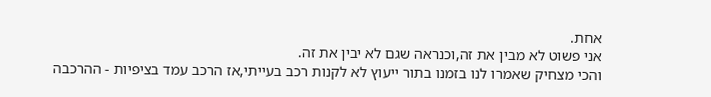אחת.
אני פשוט לא מבין את זה,וכנראה שגם לא יבין את זה.
והכי מצחיק שאמרו לנו בזמנו בתור ייעוץ לא לקנות רכב בעייתי,אז הרכב עמד בציפיות - ההרכבה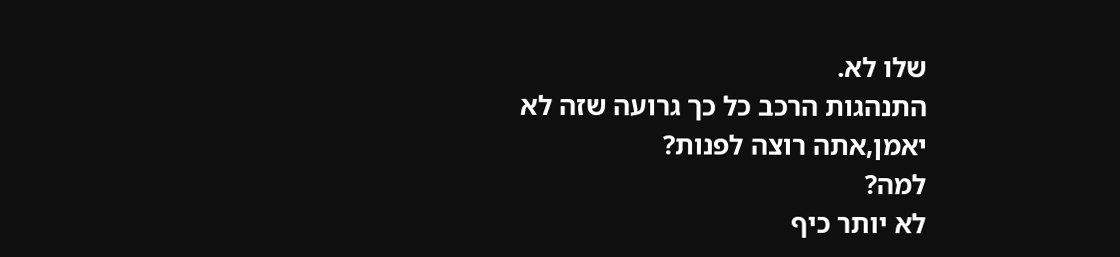שלו לא.
התנהגות הרכב כל כך גרועה שזה לא יאמן,אתה רוצה לפנות?
למה?
לא יותר כיף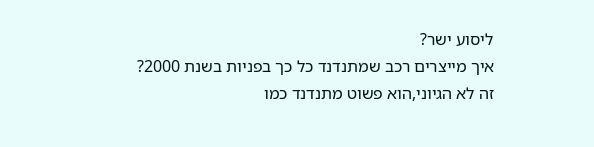ליסוע ישר?
איך מייצרים רכב שמתנדנד כל כך בפניות בשנת 2000?
זה לא הגיוני,הוא פשוט מתנדנד כמו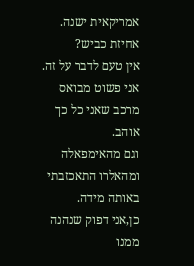אמריקאית ישנה.
אחיזת כביש?
אין טעם לדבר על זה.
אני פשוט מבואס מרכב שאני כל כך אוהב.
וגם מהאימפאלה ומהאלרו התאכזבתי באותה מידה.
כן,אני דפוק שנהנה ממנו